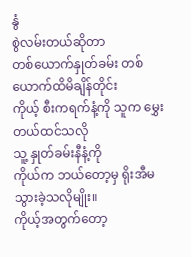နွံ
စွဲလမ်းတယ်ဆိုတာ
တစ်ယောက်နှုတ်ခမ်း တစ်ယောက်ထိမိချိန်တိုင်း
ကိုယ့် စီးကရက်နံ့ကို သူက မွှေးတယ်ထင်သလို
သူ့ နှုတ်ခမ်းနီနံ့ကို
ကိုယ်က ဘယ်တော့မှ ရိုးအီမသွားခဲ့သလိုမျိုး။
ကိုယ့်အတွက်တော့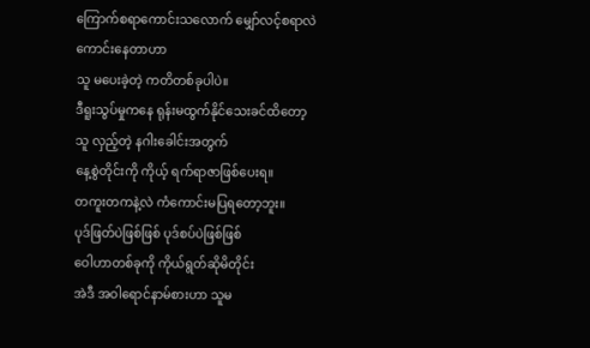ကြောက်စရာကောင်းသလောက် မျှော်လင့်စရာလဲကောင်းနေတာဟာ
သူ မပေးခဲ့တဲ့ ကတိတစ်ခုပါပဲ။
ဒီရူးသွပ်မှုကနေ ရုန်းမထွက်နိုင်သေးခင်ထိတော့
သူ လှည့်တဲ့ နဂါးခေါင်းအတွက်
နေ့စွဲတိုင်းကို ကိုယ့် ရက်ရာဇာဖြစ်ပေးရ။
တကူးတကနဲ့လဲ ကံကောင်းမပြရတော့ဘူး။
ပုဒ်ဖြတ်ပဲဖြစ်ဖြစ် ပုဒ်စပ်ပဲဖြစ်ဖြစ်
ဝေါဟာတစ်ခုကို ကိုယ်ရွတ်ဆိုမိတိုင်း
အဲဒီ အဝါရောင်နာမ်စားဟာ သူမ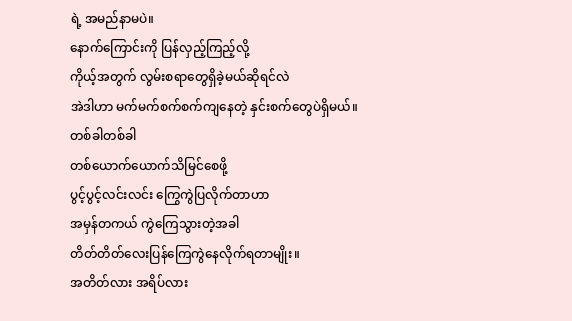ရဲ့ အမည်နာမပဲ။
နောက်ကြောင်းကို ပြန်လှည့်ကြည့်လို့
ကိုယ့်အတွက် လွမ်းစရာတွေရှိခဲ့မယ်ဆိုရင်လဲ
အဲဒါဟာ မက်မက်စက်စက်ကျနေတဲ့ နှင်းစက်တွေပဲရှိမယ်။
တစ်ခါတစ်ခါ
တစ်ယောက်ယောက်သိမြင်စေဖို့
ပွင့်ပွင့်လင်းလင်း ကြွေကွဲပြလိုက်တာဟာ
အမှန်တကယ် ကွဲကြေသွားတဲ့အခါ
တိတ်တိတ်လေးပြန်ကြေကွဲနေလိုက်ရတာမျိုး။
အတိတ်လား အရိပ်လား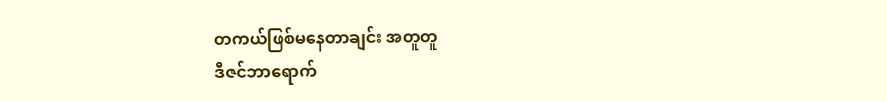တကယ်ဖြစ်မနေတာချင်း အတူတူ
ဒီဇင်ဘာရောက်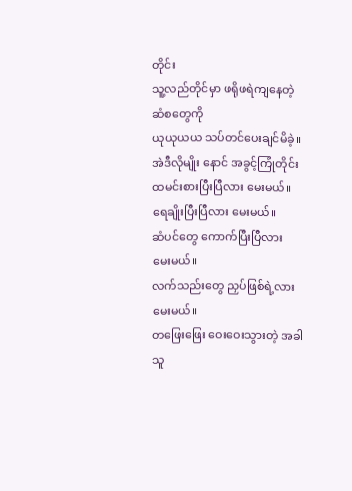တိုင်း
သူ့လည်တိုင်မှာ ဖရိုဖရဲကျနေတဲ့ ဆံစတွေကို
ယုယုယယ သပ်တင်ပေးချင်မိခဲ့။
အဲဒီလိုမျိုး နောင် အခွင့်ကြုံတိုင်း
ထမင်းစားပြီးပြီလား မေးမယ်။
ရေချိုးပြီးပြီလား မေးမယ်။
ဆံပင်တွေ ကောက်ပြီးပြီလား မေးမယ်။
လက်သည်းတွေ ညှပ်ဖြစ်ရဲ့လား မေးမယ်။
တဖြေးဖြေး ဝေးဝေးသွားတဲ့ အခါ
သူ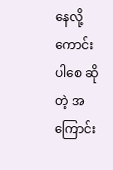နေလို့ ကောင်းပါစေ ဆိုတဲ့ အကြောင်း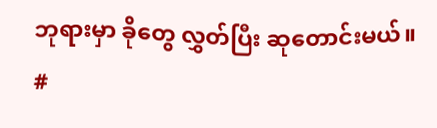ဘုရားမှာ ခိုတွေ လွှတ်ပြီး ဆုတောင်းမယ်။
#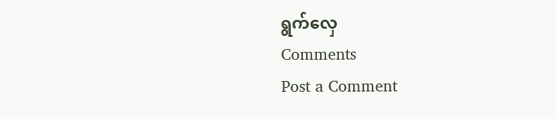ရွက်လှေ
Comments
Post a Comment